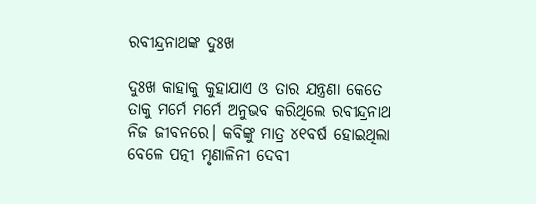ରବୀନ୍ଦ୍ରନାଥଙ୍କ ଦୁଃଖ

ଦୁଃଖ କାହାକୁ କୁହାଯାଏ ଓ ତାର ଯନ୍ତ୍ରଣା କେତେ ତାକୁ ମର୍ମେ ମର୍ମେ ଅନୁଭବ କରିଥିଲେ ରବୀନ୍ଦ୍ରନାଥ ନିଜ ଜୀବନରେ। କବିଙ୍କୁ ମାତ୍ର ୪୧ବର୍ଷ ହୋଇଥିଲା ବେଳେ ପତ୍ନୀ ମୃଣାଳିନୀ ଦେବୀ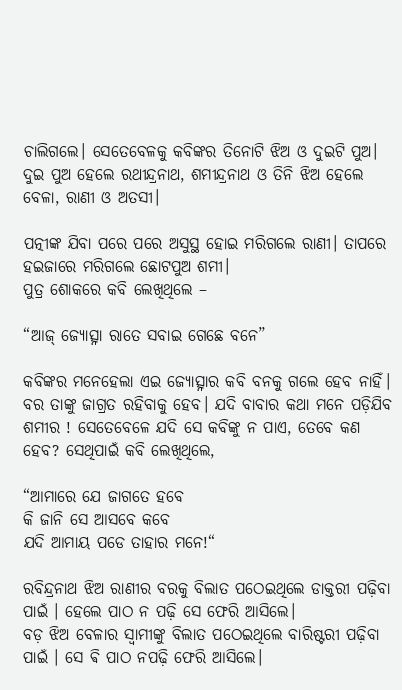ଚାଲିଗଲେ। ସେତେବେଳକୁ କବିଙ୍କର ତିନୋଟି ଝିଅ ଓ ଦୁଇଟି ପୁଅ। ଦୁଇ ପୁଅ ହେଲେ ରଥୀନ୍ଦ୍ରନାଥ, ଶମୀନ୍ଦ୍ରନାଥ ଓ ତିନି ଝିଅ ହେଲେ ବେଳା, ରାଣୀ ଓ ଅତସୀ।

ପତ୍ନୀଙ୍କ ଯିବା ପରେ ପରେ ଅସୁସ୍ଥ ହୋଇ ମରିଗଲେ ରାଣୀ। ତାପରେ ହଇଜାରେ ମରିଗଲେ ଛୋଟପୁଅ ଶମୀ।
ପୁତ୍ର ଶୋକରେ କବି ଲେଖିଥିଲେ –

“ଆଜ୍ ଜ୍ୟୋତ୍ସ୍ନା ରାତେ ସବାଇ ଗେଛେ ବନେ”

କବିଙ୍କର ମନେହେଲା ଏଇ ଜ୍ୟୋତ୍ସ୍ନାର କବି ବନକୁ ଗଲେ ହେବ ନାହିଁ। ବର ତାଙ୍କୁ ଜାଗ୍ରତ ରହିବାକୁ ହେବ। ଯଦି ବାବାର କଥା ମନେ ପଡ଼ିଯିବ ଶମୀର ! ସେତେବେଳେ ଯଦି ସେ କବିଙ୍କୁ ନ ପାଏ, ତେବେ କଣ ହେବ? ସେଥିପାଇଁ କବି ଲେଖିଥିଲେ,

“ଆମାରେ ଯେ ଜାଗତେ ହବେ
କି ଜାନି ସେ ଆସବେ କବେ
ଯଦି ଆମାୟ ପଡେ ତାହାର ମନେ!“

ରବିନ୍ଦ୍ରନାଥ ଝିଅ ରାଣୀର ବରକୁ ବିଲାତ ପଠେଇଥିଲେ ଡାକ୍ତରୀ ପଢ଼ିବା ପାଇଁ । ହେଲେ ପାଠ ନ ପଢ଼ି ସେ ଫେରି ଆସିଲେ।
ବଡ଼ ଝିଅ ବେଳାର ସ୍ବାମୀଙ୍କୁ ବିଲାତ ପଠେଇଥିଲେ ବାରିଷ୍ଟରୀ ପଢ଼ିବା ପାଇଁ । ସେ ଵି ପାଠ ନପଢ଼ି ଫେରି ଆସିଲେ।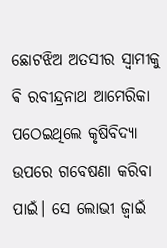ଛୋଟଝିଅ ଅତସୀର ସ୍ବାମୀକୁ ଵି ରବୀନ୍ଦ୍ରନାଥ ଆମେରିକା ପଠେଇଥିଲେ କୃଷିବିଦ୍ୟା ଉପରେ ଗବେଷଣା କରିବା ପାଇଁ। ସେ ଲୋଭୀ ଜ୍ବାଇଁ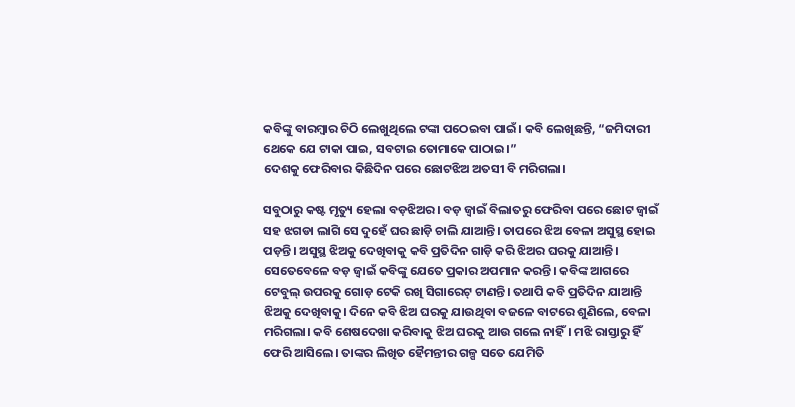କବିଙ୍କୁ ବାରମ୍ବାର ଚିଠି ଲେଖୁଥିଲେ ଟଙ୍କା ପଠେଇବା ପାଇଁ। କବି ଲେଖିଛନ୍ତି, “ଜମିଦାରୀ ଥେକେ ଯେ ଟାକା ପାଇ, ସବଟାଇ ତୋମାକେ ପାଠାଇ।”
ଦେଶକୁ ଫେରିବାର କିଛିଦିନ ପରେ ଛୋଟଝିଅ ଅତସୀ ବି ମରିଗଲା।

ସବୁଠାରୁ କଷ୍ଟ ମୃତ୍ୟୁ ହେଲା ବଡ଼ଝିଅର। ବଡ଼ ଜ୍ବାଇଁ ବିଲାତରୁ ଫେରିବା ପରେ ଛୋଟ ଜ୍ବାଇଁ ସହ ଝଗଡା ଲାଗି ସେ ଦୁହେଁ ଘର ଛାଡ଼ି ଚାଲି ଯାଆନ୍ତି। ତାପରେ ଝିଅ ବେଳା ଅସୁସ୍ଥ ହୋଇ ପଡ଼ନ୍ତି। ଅସୁସ୍ଥ ଝିଅକୁ ଦେଖିବାକୁ କବି ପ୍ରତିଦିନ ଗାଡ଼ି କରି ଝିଅର ଘରକୁ ଯାଆନ୍ତି। ସେତେବେଳେ ବଡ଼ ଜ୍ବାଇଁ କବିଙ୍କୁ ଯେତେ ପ୍ରକାର ଅପମାନ କରନ୍ତି। କବିଙ୍କ ଆଗରେ ଟେବୁଲ୍ ଉପରକୁ ଗୋଡ଼ ଟେକି ରଖି ସିଗାରେଟ୍ ଟାଣନ୍ତି। ତଥାପି କବି ପ୍ରତିଦିନ ଯାଆନ୍ତି ଝିଅକୁ ଦେଖିବାକୁ। ଦିନେ କବି ଝିଅ ଘରକୁ ଯାଉଥିବା ବଜଳେ ବାଟରେ ଶୁଣିଲେ, ବେଳା ମରିଗଲା। କବି ଶେଷଦେଖା କରିବାକୁ ଝିଅ ଘରକୁ ଆଉ ଗଲେ ନାହିଁ। ମଝି ରାସ୍ତାରୁ ହିଁ ଫେରି ଆସିଲେ। ତାଙ୍କର ଲିଖିତ ହୈମନ୍ତୀର ଗଳ୍ପ ସତେ ଯେମିତି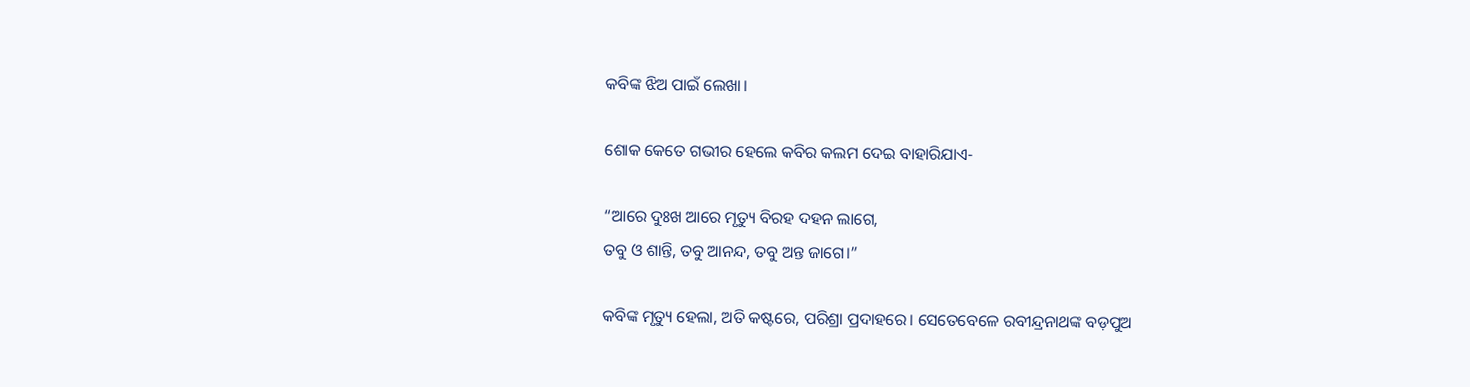କବିଙ୍କ ଝିଅ ପାଇଁ ଲେଖା।

ଶୋକ କେତେ ଗଭୀର ହେଲେ କବିର କଲମ ଦେଇ ବାହାରିଯାଏ-

“ଆରେ ଦୁଃଖ ଆରେ ମୃତ୍ୟୁ ବିରହ ଦହନ ଲାଗେ,
ତବୁ ଓ ଶାନ୍ତି, ତବୁ ଆନନ୍ଦ, ତବୁ ଅନ୍ତ ଜାଗେ।”

କବିଙ୍କ ମୃତ୍ୟୁ ହେଲା, ଅତି କଷ୍ଟରେ, ପରିଶ୍ରା ପ୍ରଦାହରେ। ସେତେବେଳେ ରବୀନ୍ଦ୍ରନାଥଙ୍କ ବଡ଼ପୁଅ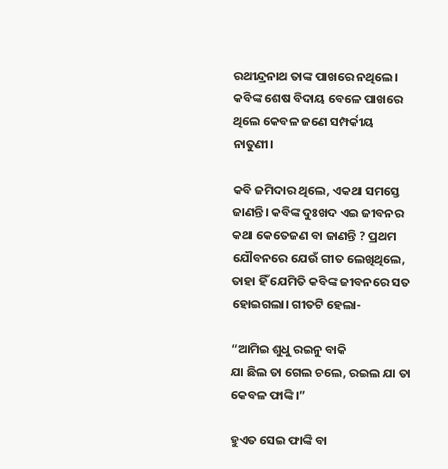ରଥୀନ୍ଦ୍ରନାଥ ତାଙ୍କ ପାଖରେ ନଥିଲେ। କବିଙ୍କ ଶେଷ ବିଦାୟ ବେଳେ ପାଖରେ ଥିଲେ କେବଳ ଜଣେ ସମ୍ପର୍କୀୟ ନାତୁଣୀ।

କବି ଜମିଦାର ଥିଲେ, ଏକଥା ସମସ୍ତେ ଜାଣନ୍ତି। କବିଙ୍କ ଦୁଃଖଦ ଏଇ ଜୀବନର କଥା କେତେଜଣ ବା ଜାଣନ୍ତି ? ପ୍ରଥମ ଯୌବନରେ ଯେଉଁ ଗୀତ ଲେଖିଥିଲେ, ତାହା ହିଁ ଯେମିତି କବିଙ୍କ ଜୀବନରେ ସତ ହୋଇଗଲା। ଗୀତଟି ହେଲା-

“ଆମିଇ ଶୁଧୁ ରଇନୁ ବାକି
ଯା ଛିଲ ତା ଗେଲ ଚଲେ, ରଇଲ ଯା ତା କେବଳ ଫାଙ୍କି।”

ହୁଏତ ସେଇ ଫାଙ୍କି ବା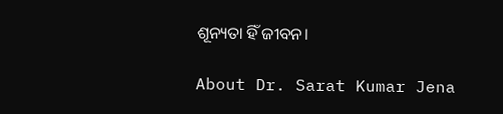ଶୂନ୍ୟତା ହିଁ ଜୀବନ।

About Dr. Sarat Kumar Jena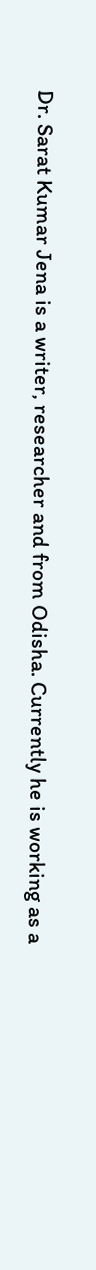Dr. Sarat Kumar Jena is a writer, researcher and from Odisha. Currently he is working as a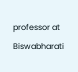professor at Biswabharati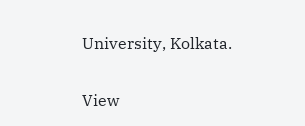University, Kolkata.

View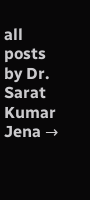all posts by Dr. Sarat Kumar Jena →